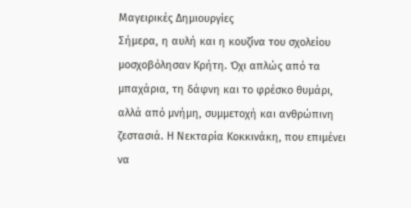Μαγειρικές Δημιουργίες
Σήμερα, η αυλή και η κουζίνα του σχολείου μοσχοβόλησαν Κρήτη. Όχι απλώς από τα μπαχάρια, τη δάφνη και το φρέσκο θυμάρι, αλλά από μνήμη, συμμετοχή και ανθρώπινη ζεστασιά. Η Νεκταρία Κοκκινάκη, που επιμένει να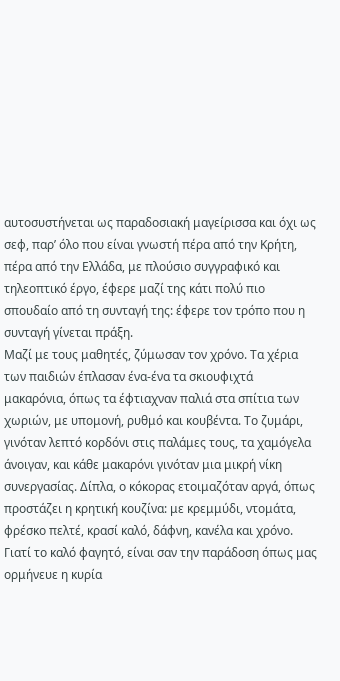αυτοσυστήνεται ως παραδοσιακή μαγείρισσα και όχι ως σεφ, παρ’ όλο που είναι γνωστή πέρα από την Κρήτη, πέρα από την Ελλάδα, με πλούσιο συγγραφικό και τηλεοπτικό έργο, έφερε μαζί της κάτι πολύ πιο σπουδαίο από τη συνταγή της: έφερε τον τρόπο που η συνταγή γίνεται πράξη.
Μαζί με τους μαθητές, ζύμωσαν τον χρόνο. Τα χέρια των παιδιών έπλασαν ένα-ένα τα σκιουφιχτά μακαρόνια, όπως τα έφτιαχναν παλιά στα σπίτια των χωριών, με υπομονή, ρυθμό και κουβέντα. Το ζυμάρι, γινόταν λεπτό κορδόνι στις παλάμες τους, τα χαμόγελα άνοιγαν, και κάθε μακαρόνι γινόταν μια μικρή νίκη συνεργασίας. Δίπλα, ο κόκορας ετοιμαζόταν αργά, όπως προστάζει η κρητική κουζίνα: με κρεμμύδι, ντομάτα, φρέσκο πελτέ, κρασί καλό, δάφνη, κανέλα και χρόνο. Γιατί το καλό φαγητό, είναι σαν την παράδοση όπως μας ορμήνευε η κυρία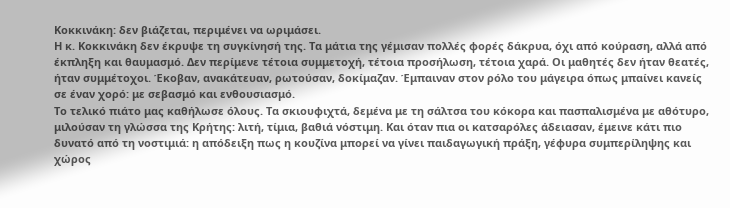Κοκκινάκη: δεν βιάζεται, περιμένει να ωριμάσει.
Η κ. Κοκκινάκη δεν έκρυψε τη συγκίνησή της. Τα μάτια της γέμισαν πολλές φορές δάκρυα, όχι από κούραση, αλλά από έκπληξη και θαυμασμό. Δεν περίμενε τέτοια συμμετοχή, τέτοια προσήλωση, τέτοια χαρά. Οι μαθητές δεν ήταν θεατές, ήταν συμμέτοχοι. Έκοβαν, ανακάτευαν, ρωτούσαν, δοκίμαζαν. Έμπαιναν στον ρόλο του μάγειρα όπως μπαίνει κανείς σε έναν χορό: με σεβασμό και ενθουσιασμό.
Το τελικό πιάτο μας καθήλωσε όλους. Τα σκιουφιχτά, δεμένα με τη σάλτσα του κόκορα και πασπαλισμένα με αθότυρο, μιλούσαν τη γλώσσα της Κρήτης: λιτή, τίμια, βαθιά νόστιμη. Και όταν πια οι κατσαρόλες άδειασαν, έμεινε κάτι πιο δυνατό από τη νοστιμιά: η απόδειξη πως η κουζίνα μπορεί να γίνει παιδαγωγική πράξη, γέφυρα συμπερίληψης και χώρος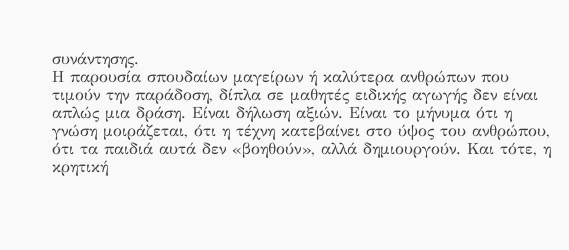συνάντησης.
Η παρουσία σπουδαίων μαγείρων ή καλύτερα ανθρώπων που τιμούν την παράδοση, δίπλα σε μαθητές ειδικής αγωγής δεν είναι απλώς μια δράση. Είναι δήλωση αξιών. Είναι το μήνυμα ότι η γνώση μοιράζεται, ότι η τέχνη κατεβαίνει στο ύψος του ανθρώπου, ότι τα παιδιά αυτά δεν «βοηθούν», αλλά δημιουργούν. Και τότε, η κρητική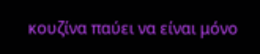κουζίνα παύει να είναι μόνο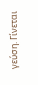γεύση. Γίνεται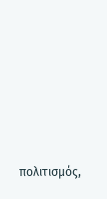πολιτισμός,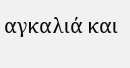αγκαλιά και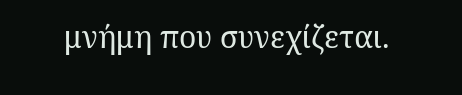μνήμη που συνεχίζεται.